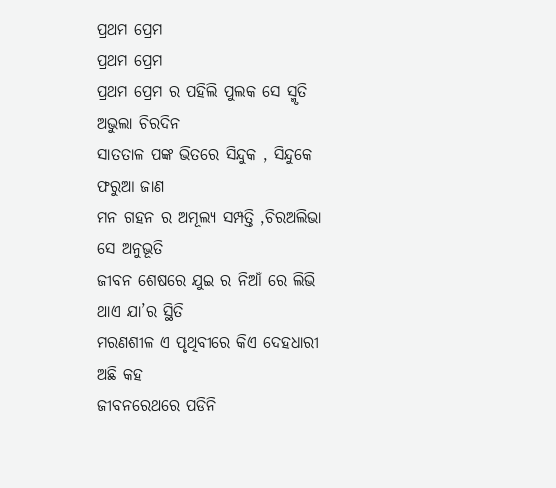ପ୍ରଥମ ପ୍ରେମ
ପ୍ରଥମ ପ୍ରେମ
ପ୍ରଥମ ପ୍ରେମ ର ପହିଲି ପୁଲକ ସେ ସ୍ମୃତି ଅଭୁଲା ଚିରଦିନ
ସାତତାଳ ପଙ୍କ ଭିତରେ ସିନ୍ଦୁକ , ସିନ୍ଦୁକେ ଫରୁଆ ଜାଣ
ମନ ଗହନ ର ଅମୂଲ୍ୟ ସମ୍ପତ୍ତି ,ଚିରଅଲିଭା ସେ ଅନୁଭୂତି
ଜୀବନ ଶେଷରେ ଯୁଇ ର ନିଆଁ ରେ ଲିଭି ଥାଏ ଯା’ର ସ୍ଥିତି
ମରଣଶୀଳ ଏ ପୃଥିବୀରେ କିଏ ଦେହଧାରୀ ଅଛି କହ
ଜୀବନରେଥରେ ପଡିନି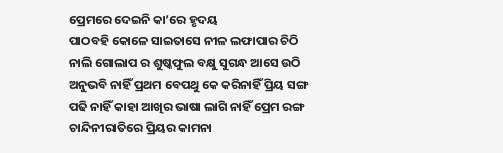ପ୍ରେମରେ ଦେଇନି କା’ରେ ହୃଦୟ
ପାଠବହି କୋଳେ ସାଇତାସେ ନୀଳ ଲଫାପାର ଚିଠି
ନାଲି ଗୋଲାପ ର ଶୁଷ୍କଫୁଲ ବକ୍ଷୁ ସୁଗନ୍ଧ ଆସେ ଉଠି
ଅନୁଭବି ନାହିଁ ପ୍ରଥମ ବେପଥୁ କେ କରିନାହିଁ ପ୍ରିୟ ସଙ୍ଗ
ପଢି ନାହିଁ କାହା ଆଖିର ଭାଷା ଲାଗି ନାହିଁ ପ୍ରେମ ରଙ୍ଗ
ଚାନ୍ଦିନୀରାତିରେ ପ୍ରିୟର କାମନା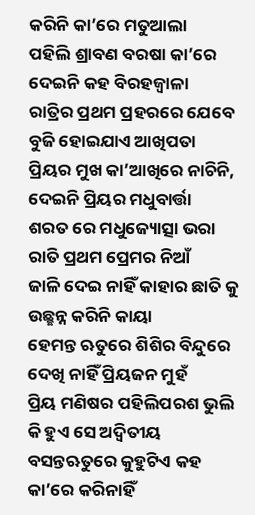କରିନି କା’ରେ ମତୁଆଲା
ପହିଲି ଶ୍ରାବଣ ବରଷା କା’ରେ ଦେଇନି କହ ବିରହଜ୍ୱାଳା
ରାତ୍ରିର ପ୍ରଥମ ପ୍ରହରରେ ଯେବେ ବୁଜି ହୋଇଯାଏ ଆଖିପତା
ପ୍ରିୟର ମୁଖ କା’ଆଖିରେ ନାଚିନି, ଦେଇନି ପ୍ରିୟର ମଧୁବାର୍ତ୍ତା
ଶରତ ରେ ମଧୁଜ୍ୟୋତ୍ସା ଭରା ରାତି ପ୍ରଥମ ପ୍ରେମର ନିଆଁ
ଜାଳି ଦେଇ ନାହିଁ କାହାର ଛାତି କୁ ଉଛ୍ଛନ୍ନ କରିନି କାୟା
ହେମନ୍ତ ଋତୁରେ ଶିଶିର ବିନ୍ଦୁରେ ଦେଖି ନାହିଁ ପ୍ରିୟଜନ ମୁହଁ
ପ୍ରିୟ ମଣିଷର ପହିଲିପରଶ ଭୁଲି କି ହୁଏ ସେ ଅଦ୍ୱିତୀୟ
ବସନ୍ତଋତୁରେ କୁହୁଟିଏ କହ କା’ରେ କରିନାହିଁ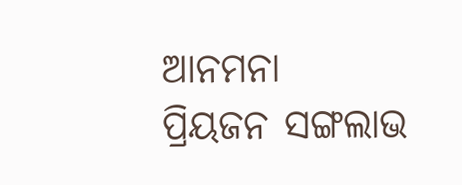ଆନମନା
ପ୍ରିୟଜନ ସଙ୍ଗଲାଭ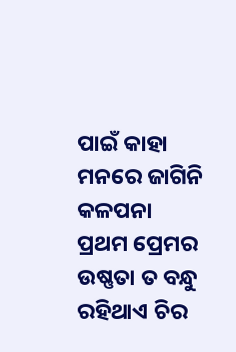ପାଇଁ କାହା ମନରେ ଜାଗିନି କଳପନା
ପ୍ରଥମ ପ୍ରେମର ଉଷ୍ଣତା ତ ବନ୍ଧୁ ରହିଥାଏ ଚିର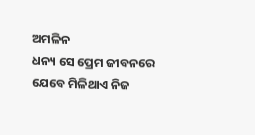ଅମଳିନ
ଧନ୍ୟ ସେ ପ୍ରେମ ଜୀବନରେ ଯେବେ ମିଳିଥାଏ ନିଜ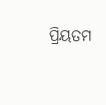ପ୍ରିୟତମ